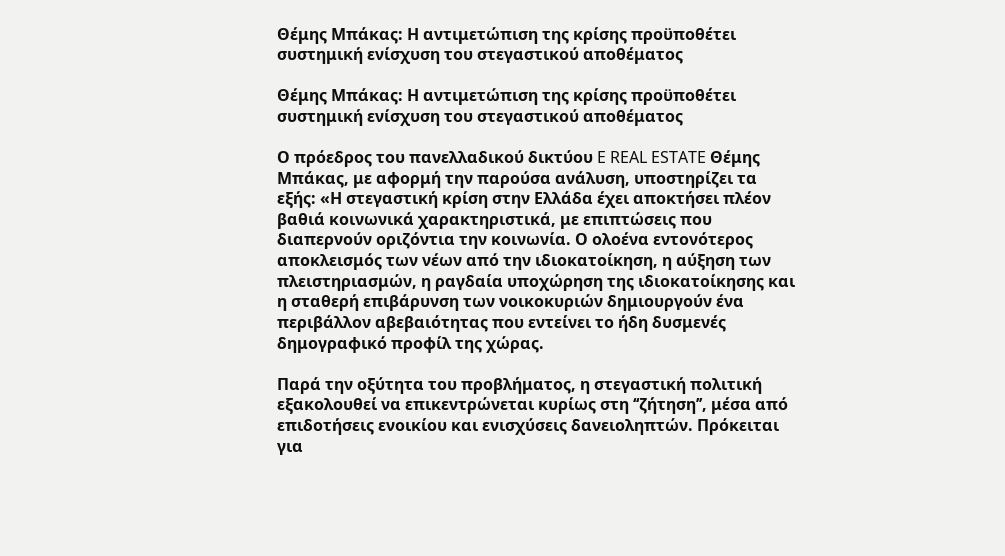Θέμης Μπάκας: Η αντιμετώπιση της κρίσης προϋποθέτει συστημική ενίσχυση του στεγαστικού αποθέματος

Θέμης Μπάκας: Η αντιμετώπιση της κρίσης προϋποθέτει συστημική ενίσχυση του στεγαστικού αποθέματος

Ο πρόεδρος του πανελλαδικού δικτύου E REAL ESTATE Θέμης Μπάκας, με αφορμή την παρούσα ανάλυση, υποστηρίζει τα εξής: «Η στεγαστική κρίση στην Ελλάδα έχει αποκτήσει πλέον βαθιά κοινωνικά χαρακτηριστικά, με επιπτώσεις που διαπερνούν οριζόντια την κοινωνία. Ο ολοένα εντονότερος αποκλεισμός των νέων από την ιδιοκατοίκηση, η αύξηση των πλειστηριασμών, η ραγδαία υποχώρηση της ιδιοκατοίκησης και η σταθερή επιβάρυνση των νοικοκυριών δημιουργούν ένα περιβάλλον αβεβαιότητας που εντείνει το ήδη δυσμενές δημογραφικό προφίλ της χώρας.

Παρά την οξύτητα του προβλήματος, η στεγαστική πολιτική εξακολουθεί να επικεντρώνεται κυρίως στη ‘‘ζήτηση’’, μέσα από επιδοτήσεις ενοικίου και ενισχύσεις δανειοληπτών. Πρόκειται για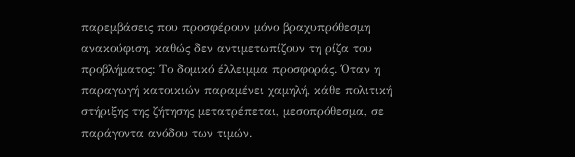παρεμβάσεις που προσφέρουν μόνο βραχυπρόθεσμη ανακούφιση, καθώς δεν αντιμετωπίζουν τη ρίζα του προβλήματος: Το δομικό έλλειμμα προσφοράς. Όταν η παραγωγή κατοικιών παραμένει χαμηλή, κάθε πολιτική στήριξης της ζήτησης μετατρέπεται, μεσοπρόθεσμα, σε παράγοντα ανόδου των τιμών.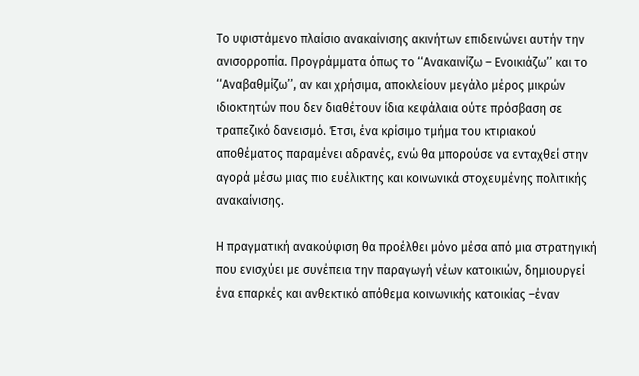Το υφιστάμενο πλαίσιο ανακαίνισης ακινήτων επιδεινώνει αυτήν την ανισορροπία. Προγράμματα όπως το ‘‘Ανακαινίζω – Ενοικιάζω’’ και το ‘‘Αναβαθμίζω’’, αν και χρήσιμα, αποκλείουν μεγάλο μέρος μικρών ιδιοκτητών που δεν διαθέτουν ίδια κεφάλαια ούτε πρόσβαση σε τραπεζικό δανεισμό. Έτσι, ένα κρίσιμο τμήμα του κτιριακού αποθέματος παραμένει αδρανές, ενώ θα μπορούσε να ενταχθεί στην αγορά μέσω μιας πιο ευέλικτης και κοινωνικά στοχευμένης πολιτικής ανακαίνισης.

Η πραγματική ανακούφιση θα προέλθει μόνο μέσα από μια στρατηγική που ενισχύει με συνέπεια την παραγωγή νέων κατοικιών, δημιουργεί ένα επαρκές και ανθεκτικό απόθεμα κοινωνικής κατοικίας –έναν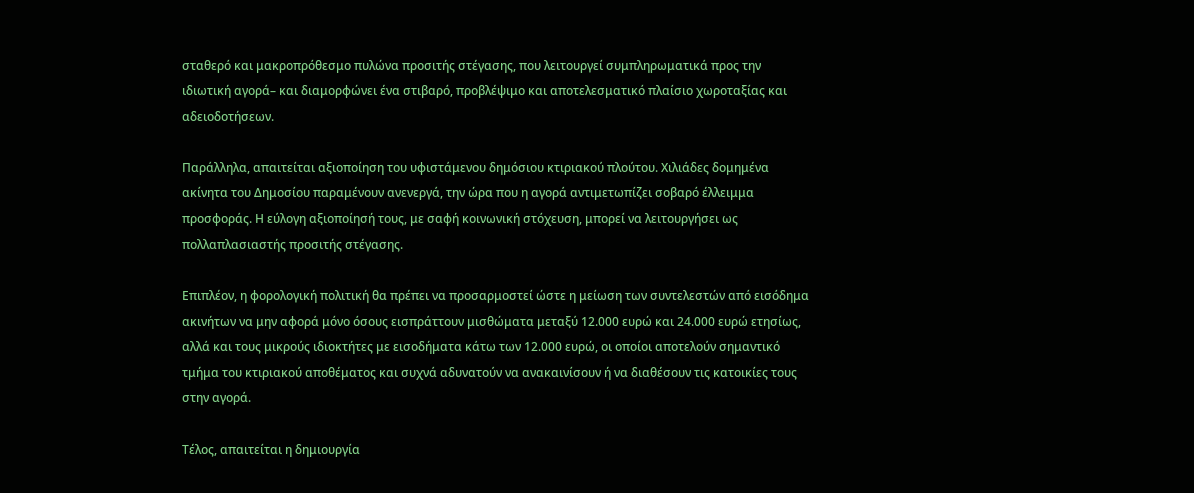σταθερό και μακροπρόθεσμο πυλώνα προσιτής στέγασης, που λειτουργεί συμπληρωματικά προς την ιδιωτική αγορά– και διαμορφώνει ένα στιβαρό, προβλέψιμο και αποτελεσματικό πλαίσιο χωροταξίας και αδειοδοτήσεων.

Παράλληλα, απαιτείται αξιοποίηση του υφιστάμενου δημόσιου κτιριακού πλούτου. Χιλιάδες δομημένα ακίνητα του Δημοσίου παραμένουν ανενεργά, την ώρα που η αγορά αντιμετωπίζει σοβαρό έλλειμμα προσφοράς. Η εύλογη αξιοποίησή τους, με σαφή κοινωνική στόχευση, μπορεί να λειτουργήσει ως πολλαπλασιαστής προσιτής στέγασης.

Επιπλέον, η φορολογική πολιτική θα πρέπει να προσαρμοστεί ώστε η μείωση των συντελεστών από εισόδημα ακινήτων να μην αφορά μόνο όσους εισπράττουν μισθώματα μεταξύ 12.000 ευρώ και 24.000 ευρώ ετησίως, αλλά και τους μικρούς ιδιοκτήτες με εισοδήματα κάτω των 12.000 ευρώ, οι οποίοι αποτελούν σημαντικό τμήμα του κτιριακού αποθέματος και συχνά αδυνατούν να ανακαινίσουν ή να διαθέσουν τις κατοικίες τους στην αγορά.

Τέλος, απαιτείται η δημιουργία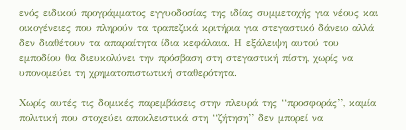ενός ειδικού προγράμματος εγγυοδοσίας της ιδίας συμμετοχής για νέους και οικογένειες που πληρούν τα τραπεζικά κριτήρια για στεγαστικό δάνειο αλλά δεν διαθέτουν τα απαραίτητα ίδια κεφάλαια. Η εξάλειψη αυτού του εμποδίου θα διευκολύνει την πρόσβαση στη στεγαστική πίστη, χωρίς να υπονομεύει τη χρηματοπιστωτική σταθερότητα.

Χωρίς αυτές τις δομικές παρεμβάσεις στην πλευρά της ‘‘προσφοράς’’, καμία πολιτική που στοχεύει αποκλειστικά στη ‘‘ζήτηση’’ δεν μπορεί να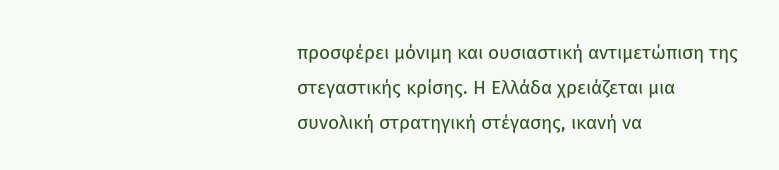προσφέρει μόνιμη και ουσιαστική αντιμετώπιση της στεγαστικής κρίσης. Η Ελλάδα χρειάζεται μια συνολική στρατηγική στέγασης, ικανή να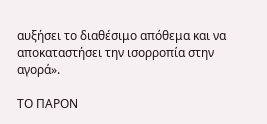αυξήσει το διαθέσιμο απόθεμα και να αποκαταστήσει την ισορροπία στην αγορά».

ΤΟ ΠΑΡΟΝ